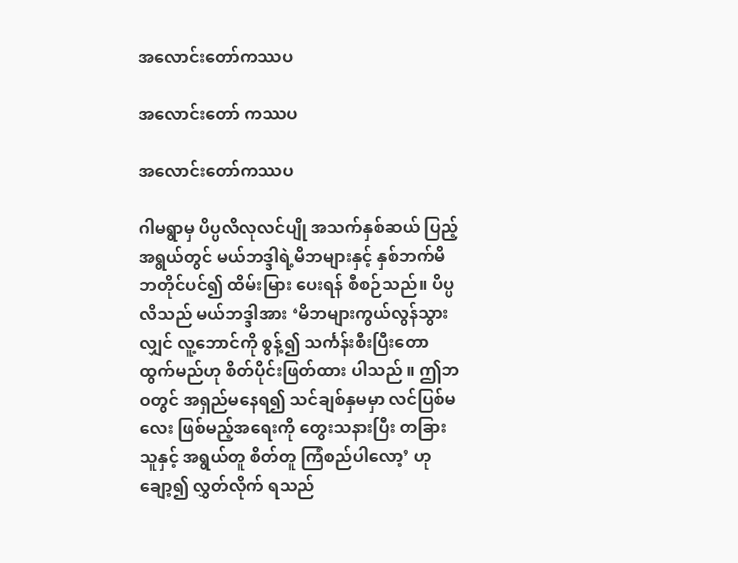အလောင်းတော်ကဿပ

အလောင်းတော် ကဿပ

အလောင်းတော်ကဿပ

ဂါမရွာမှ ပိပ္ပလိလုလင်ပျို အသက်နှစ်ဆယ် ပြည့်အရွယ်တွင် မယ်ဘဒ္ဒါရဲ့မိဘများနှင့် နှစ်ဘက်မိဘတိုင်ပင်၍ ထိမ်းမြား ပေးရန် စီစဉ်သည်။ ပိပ္ပလိသည် မယ်ဘဒ္ဒါအား ‘မိဘများကွယ်လွန်သွားလျှင် လူ့ဘောင်ကို စွန့်၍ သင်္ကန်းစီးပြီးတောထွက်မည်ဟု စိတ်ပိုင်းဖြတ်ထား ပါသည် ။ ဤဘဝတွင် အရှည်မနေရ၍ သင်ချစ်နှမမှာ လင်ပြစ်မလေး ဖြစ်မည့်အရေးကို တွေးသနားပြီး တခြား သူနှင့် အရွယ်တူ စိတ်တူ ကြံစည်ပါလော့’ ဟု ချော့၍ လွှတ်လိုက် ရသည်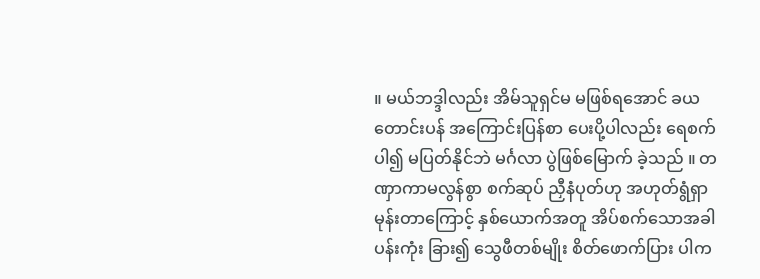။ မယ်ဘဒ္ဒါလည်း အိမ်သူရှင်မ မဖြစ်ရအောင် ခယ တောင်းပန် အကြောင်းပြန်စာ ပေးပို့ပါလည်း ရေစက်ပါ၍ မပြတ်နိုင်ဘဲ မင်္ဂလာ ပွဲဖြစ်မြောက် ခဲ့သည် ။ တဏှာကာမလွန်စွာ စက်ဆုပ် ညှီနံပုတ်ဟု အဟုတ်ရွံရှာမုန်းတာကြောင့် နှစ်ယောက်အတူ အိပ်စက်သောအခါ ပန်းကုံး ခြား၍ သွေဖီတစ်မျိုး စိတ်ဖောက်ပြား ပါက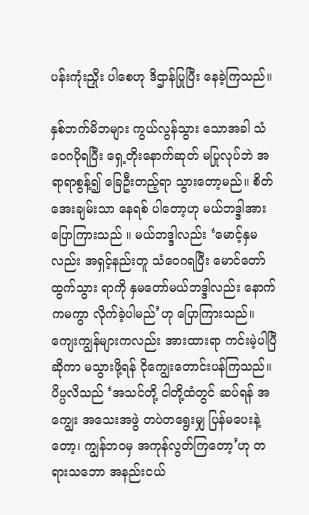ပန်းကုံးညှိုး ပါစေဟု ဒိဌာန်ပြုပြီး နေခဲ့ကြသည်။

နှစ်ဘက်မိဘများ ကွယ်လွန်သွား သောအခါ သံဝေဂပိုရပြီး ရှေ့တိုးနောက်ဆုတ် မပြုလုပ်ဘဲ အရာရာစွန့်၍ ခြေဦးတည့်ရာ သွားတော့မည်။ စိတ်အေးချမ်းသာ နေရစ် ပါတော့ဟု မယ်ဘဒ္ဒါအား ပြောကြားသည် ။ မယ်ဘဒ္ဒါလည်း ‘မောင့်နှမလည်း အရှင့်နည်းတူ သံဝေဂရပြီး မောင်တော်ထွက်သွား ရာကို နှမတော်မယ်ဘဒ္ဒါလည်း နောက်ကမကွာ လိုက်ခဲ့ပါမည်’ဟု ပြောကြားသည်။ ကျေးကျွန်များကလည်း အားထားရာ ကင်းမဲ့ပါပြီ ဆိုကာ မသွားဖို့ရန် ငိုကျွေးတောင်းပန်ကြသည်။ ပိပ္ပလိသည် ‘အသင်တို့ ငါတို့ထံတွင် ဆပ်ရန် အကျွေး အသေးအဖွဲ တပဲတရွေးမျှ ပြန်မပေးနဲ့တော့၊ ကျွန်ဘဝမှ အကုန်လွတ်ကြတော့’ဟု တရားသဘော အနည်းငယ်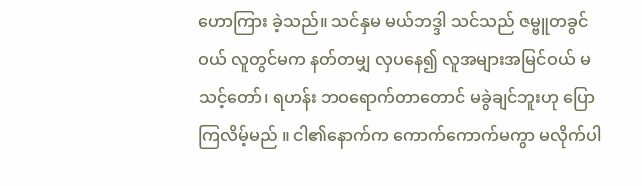ဟောကြား ခဲ့သည်။ သင်နှမ မယ်ဘဒ္ဒါ သင်သည် ဇမ္ဗူတခွင်ဝယ် လူတွင်မက နတ်တမျှ လှပနေ၍ လူအများအမြင်ဝယ် မသင့်တော်၊ ရဟန်း ဘဝရောက်တာတောင် မခွဲချင်ဘူးဟု ပြောကြလိမ့်မည် ။ ငါ၏နောက်က ကောက်ကောက်မကွာ မလိုက်ပါ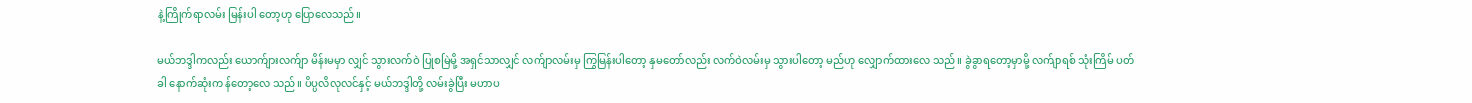နဲ့ကြိုက်ရာလမ်း မြန်းပါ တော့ဟု ပြောလေသည်။

မယ်ဘဒ္ဒါကလည်း ယောက်ျားလက်ျာ မိန်းမမှာ လျှင် သွားလက်ဝဲ ပြုစမြဲမို့ အရှင်သာလျှင် လက်ျာလမ်းမှ ကြွမြန်းပါတော့ နှမတော်လည်း လက်ဝဲလမ်းမှ သွားပါတော့ မည်ဟု လျှောက်ထားလေ သည်။ ခွဲခွာရတော့မှာမို့ လက်ျာရစ် သုံးကြိမ် ပတ်ခါ နောက်ဆုံးက န်တော့လေ သည်။ ပိပ္ပလိလုလင်နှင့် မယ်ဘဒ္ဒါတို့ လမ်းခွဲပြီး မဟာပ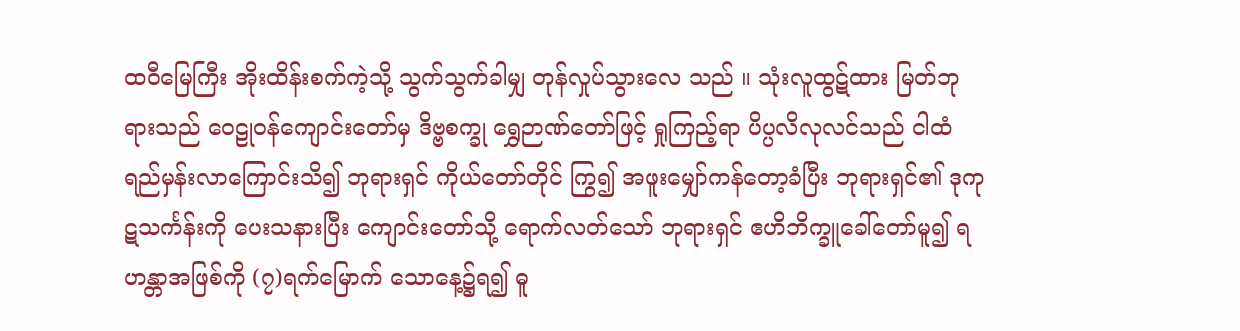ထဝီမြေကြီး အိုးထိန်းစက်ကဲ့သို့ သွက်သွက်ခါမျှ တုန်လှုပ်သွားလေ သည် ။ သုံးလူထွဋ်ထား မြတ်ဘုရားသည် ဝေဠုဝန်ကျောင်းတော်မှ ဒိဗ္ဗစက္ခု ရွှေဉာဏ်တော်ဖြင့် ရှုကြည့်ရာ ပိပ္ပလိလုလင်သည် ငါထံ ရည်မှန်းလာကြောင်းသိ၍ ဘုရားရှင် ကိုယ်တော်တိုင် ကြွ၍ အဖူးမျှော်ကန်တော့ခံပြီး ဘုရားရှင်၏ ဒုကုဋသင်္ကန်းကို ပေးသနားပြီး ကျောင်းတော်သို့ ရောက်လတ်သော် ဘုရားရှင် ဧဟိဘိက္ခူခေါ်တော်မူ၍ ရဟန္တာအဖြစ်ကို (၇)ရက်မြောက် သောနေ့၌ရ၍ ဓူ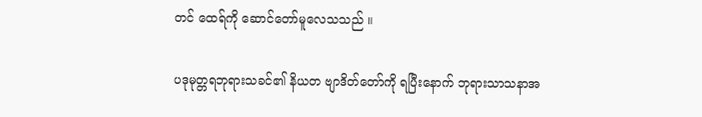တင် ထေရ်ကို ဆောင်တော်မူလေသသည် ။

ပဒုမုတ္တရဘုရားသခင်၏ နိယတ ဗျာဒိတ်တော်ကို ရပြီးနောက် ဘုရားသာသနာအ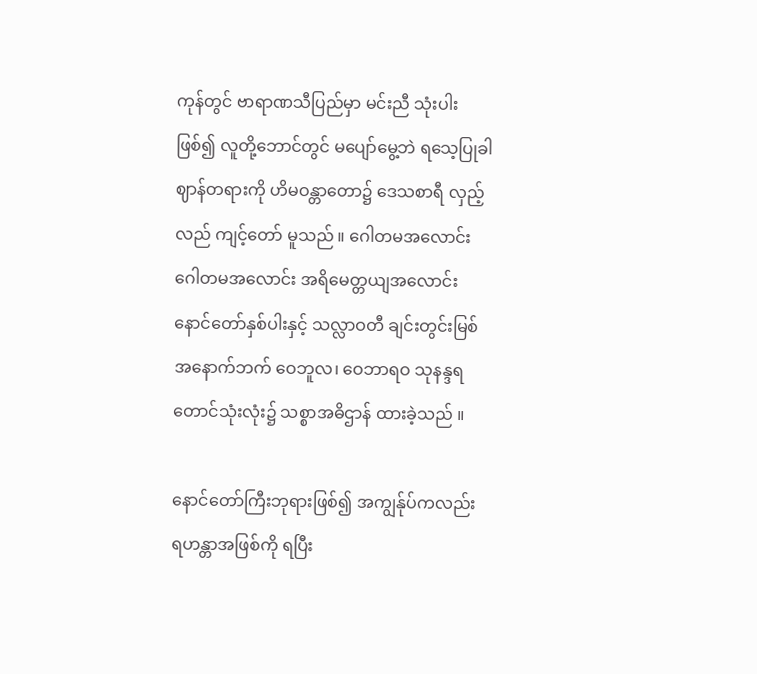ကုန်တွင် ဗာရာဏသီပြည်မှာ မင်းညီ သုံးပါးဖြစ်၍ လူတို့ဘောင်တွင် မပျော်မွေ့ဘဲ ရသေ့ပြုခါ ဈာန်တရားကို ဟိမဝန္တာတော၌ ဒေသစာရီ လှည့်လည် ကျင့်တော် မူသည် ။ ဂေါတမအလောင်း ဂေါတမအလောင်း အရိမေတ္တယျအလောင်း နောင်တော်နှစ်ပါးနှင့် သလ္လာဝတီ ချင်းတွင်းမြစ်အနောက်ဘက် ဝေဘူလ၊ ဝေဘာရဝ သုနန္ဒရ တောင်သုံးလုံး၌ သစ္စာအဓိဌာန် ထားခဲ့သည် ။

နောင်တော်ကြီးဘုရားဖြစ်၍ အကျွန်ုပ်ကလည်း ရဟန္တာအဖြစ်ကို ရပြီး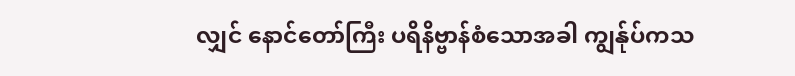လျှင် နောင်တော်ကြီး ပရိနိဗ္ဗာန်စံသောအခါ ကျွန်ုပ်ကသ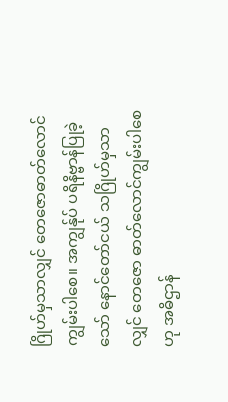ဂြိုဟ်မှသာလျှင် တေဇောဓာတ်လောင် ကျွမ်းပါစေ။ အကျွန်ုပ် ပရိနိဗ္ဗာန်ပြုခဲ့သော် နောင်တော်ငယ် သဂြိုဟ်မှသာလျှင် တေဇော ဓာတ်လောင်ကျွမ်းပါစေဟု အဓိဌာန်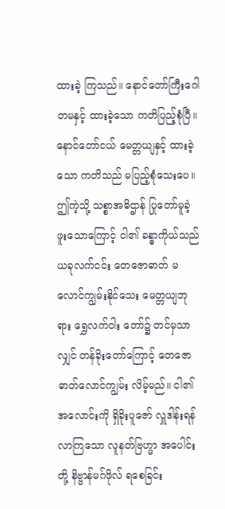ထားခဲ့ ကြသည်။ နောင်တော်ကြီးဂေါတမနှင့် ထားခဲ့သော ကတိပြည့်စုံပြီ။ နောင်တော်ငယ် မေတ္တယျနှင့် ထားခဲ့သော ကတိသည် မပြည့်စုံသေးပေ။ ဤကဲ့သို့ သစ္စာအဓိဌာန် ပြုတော်မူခဲ့ ဖူးသောကြောင့် ငါ၏ ခန္ဓာကိုယ်သည် ယခုလက်ငင်း တေဇောဓာတ် မလောင်ကျွမ်းနိုင်သေး မေတ္တယျဘုရား ရွှေလက်ဝါး တော်၌ တင်မှသာလျှင် တန်ခိုးတော်ကြောင့် တေဇောဓာတ်လောင်ကျွမ်း လိမ့်မည်။ ငါ၏အလောင်းကို ရှိခိုးပူဇော် လှူဒါန်းရန် လာကြသော လူနတ်ဗြဟ္မာ အပေါင်းတို့ နိဗ္ဗာန်မဂ်ဖိုလ် ရစေခြင်း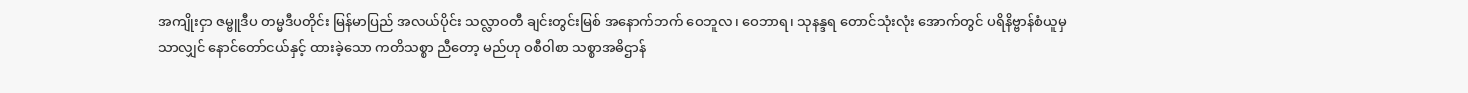အကျိုးငှာ ဇမ္ဗူဒီပ တမ္မဒီပတိုင်း မြန်မာပြည် အလယ်ပိုင်း သလ္လာဝတီ ချင်းတွင်းမြစ် အနောက်ဘက် ဝေဘူလ၊ ဝေဘာရ၊ သုနန္ဒရ တောင်သုံးလုံး အောက်တွင် ပရိနိဗ္ဗာန်စံယူမှသာလျှင် နောင်တော်ငယ်နှင့် ထားခဲ့သော ကတိသစ္စာ ညီတော့ မည်ဟု ဝစီဝါစာ သစ္စာအဓိဌာန်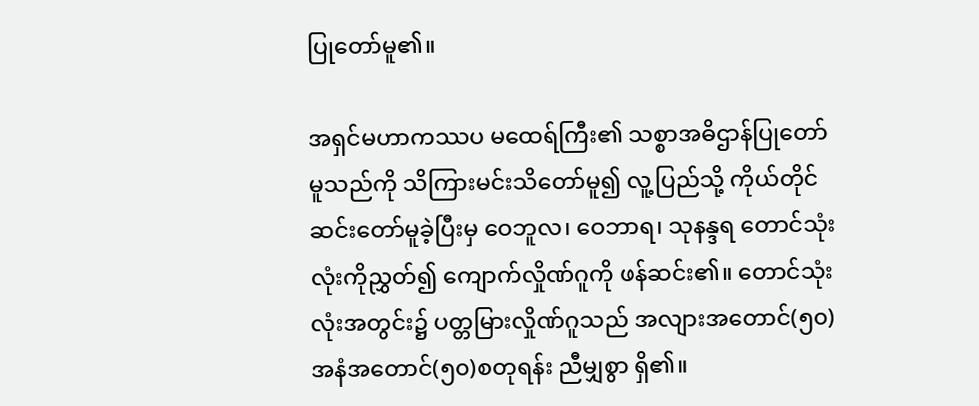ပြုတော်မူ၏။

အရှင်မဟာကဿပ မထေရ်ကြီး၏ သစ္စာအဓိဌာန်ပြုတော်မူသည်ကို သိကြားမင်းသိတော်မူ၍ လူ့ပြည်သို့ ကိုယ်တိုင် ဆင်းတော်မူခဲ့ပြီးမှ ဝေဘူလ၊ ဝေဘာရ၊ သုနန္ဒရ တောင်သုံးလုံးကိုညွှတ်၍ ကျောက်လှိုဏ်ဂူကို ဖန်ဆင်း၏။ တောင်သုံးလုံးအတွင်း၌ ပတ္တမြားလှိုဏ်ဂူသည် အလျားအတောင်(၅၀) အနံအတောင်(၅၀)စတုရန်း ညီမျှစွာ ရှိ၏။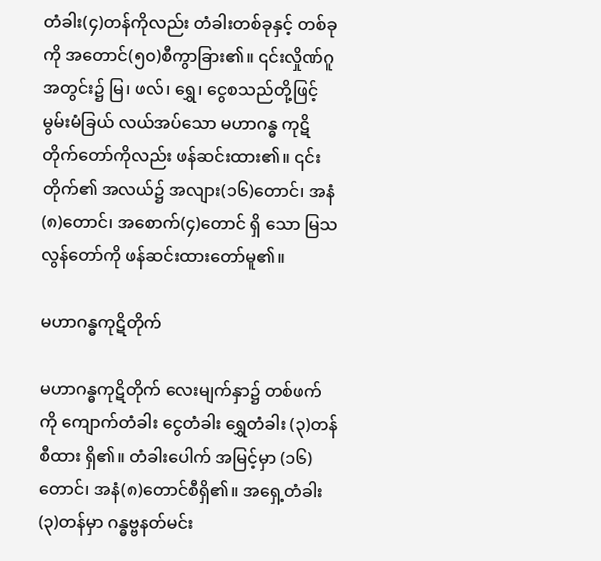တံခါး(၄)တန်ကိုလည်း တံခါးတစ်ခုနှင့် တစ်ခုကို အတောင်(၅၀)စီကွာခြား၏။ ၎င်းလှိုဏ်ဂူအတွင်း၌ မြ၊ ဖလ်၊ ရွှေ၊ ငွေစသည်တို့ဖြင့် မွမ်းမံခြယ် လယ်အပ်သော မဟာဂန္ဓ ကုဋိတိုက်တော်ကိုလည်း ဖန်ဆင်းထား၏။ ၎င်းတိုက်၏ အလယ်၌ အလျား(၁၆)တောင်၊ အနံ(၈)တောင်၊ အစောက်(၄)တောင် ရှိ သော မြသလွန်တော်ကို ဖန်ဆင်းထားတော်မူ၏။

မဟာဂန္ဓကုဋိတိုက်

မဟာဂန္ဓကုဋိတိုက် လေးမျက်နှာ၌ တစ်ဖက်ကို ကျောက်တံခါး ငွေတံခါး ရွှေတံခါး (၃)တန်စီထား ရှိ၏။ တံခါးပေါက် အမြင့်မှာ (၁၆)တောင်၊ အနံ(၈)တောင်စီရှိ၏။ အရှေ့တံခါး(၃)တန်မှာ ဂန္ဓဗ္ဗနတ်မင်း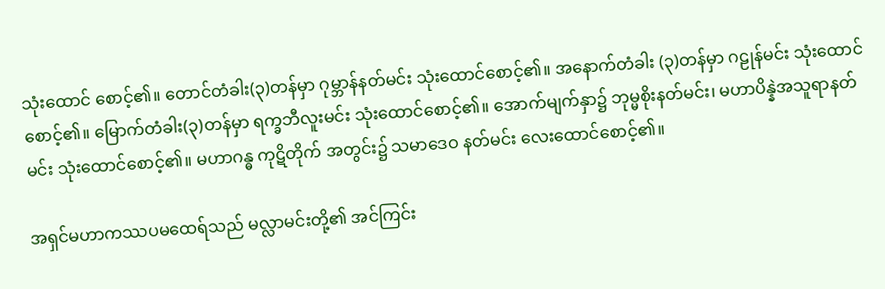သုံးထောင် စောင့်၏။ တောင်တံခါး(၃)တန်မှာ ဂုမ္ဘာန်နတ်မင်း သုံးထောင်စောင့်၏။ အနောက်တံခါး (၃)တန်မှာ ဂဠုန်မင်း သုံးထောင်စောင့်၏။ မြောက်တံခါး(၃)တန်မှာ ရက္ခဘီလူးမင်း သုံးထောင်စောင့်၏။ အောက်မျက်နှာ၌ ဘုမ္မစိုးနတ်မင်း၊ မဟာပိန္နဲအသူရာနတ်မင်း သုံးထောင်စောင့်၏။ မဟာဂန္ဓ ကုဋိတိုက် အတွင်း၌ သမာဒေဝ နတ်မင်း လေးထောင်စောင့်၏။

အရှင်မဟာကဿပမထေရ်သည် မလ္လာမင်းတို့၏ အင်ကြင်း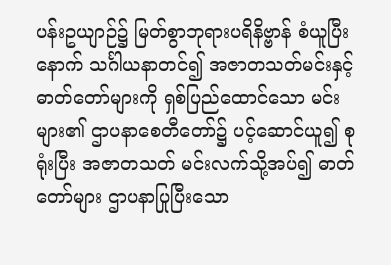ပန်းဥယျာဉ်၌ မြတ်စွာဘုရားပရိနိဗ္ဗာန် စံယူပြီးနောက် သင်္ဂါယနာတင်၍ အဇာတသတ်မင်းနှင့် ဓာတ်တော်များကို ရှစ်ပြည်ထောင်သော မင်းများ၏ ဌာပနာစေတီတော်၌ ပင့်ဆောင်ယူ၍ စုရုံးပြီး အဇာတသတ် မင်းလက်သို့အပ်၍ ဓာတ်တော်များ ဌာပနာပြုပြီးသော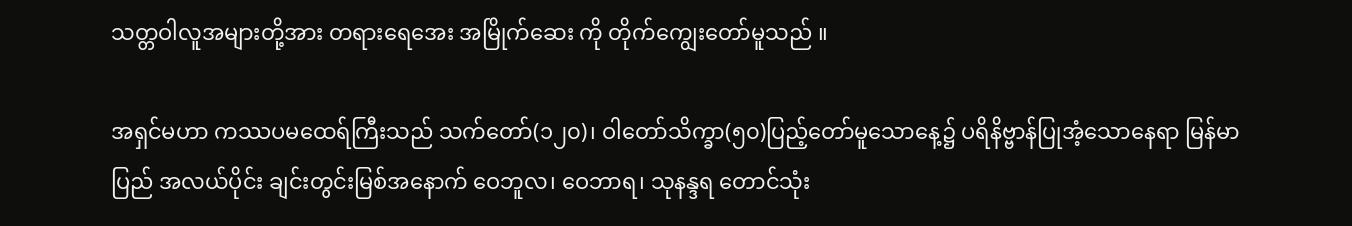သတ္တဝါလူအများတို့အား တရားရေအေး အမြိုက်ဆေး ကို တိုက်ကျွေးတော်မူသည် ။

အရှင်မဟာ ကဿပမထေရ်ကြီးသည် သက်တော်(၁၂၀)၊ ဝါတော်သိက္ခာ(၅၀)ပြည့်တော်မူသောနေ့၌ ပရိနိဗ္ဗာန်ပြုအံ့သောနေရာ မြန်မာပြည် အလယ်ပိုင်း ချင်းတွင်းမြစ်အနောက် ဝေဘူလ၊ ဝေဘာရ၊ သုနန္ဒရ တောင်သုံး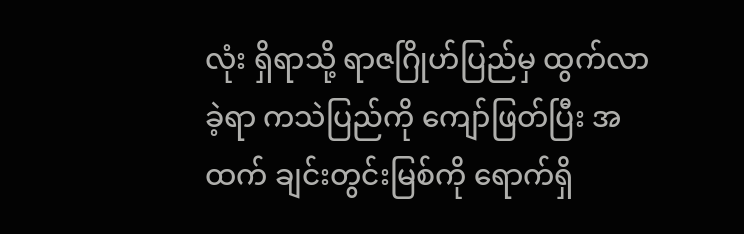လုံး ရှိရာသို့ ရာဇဂြိုဟ်ပြည်မှ ထွက်လာခဲ့ရာ ကသဲပြည်ကို ကျော်ဖြတ်ပြီး အထက် ချင်းတွင်းမြစ်ကို ရောက်ရှိ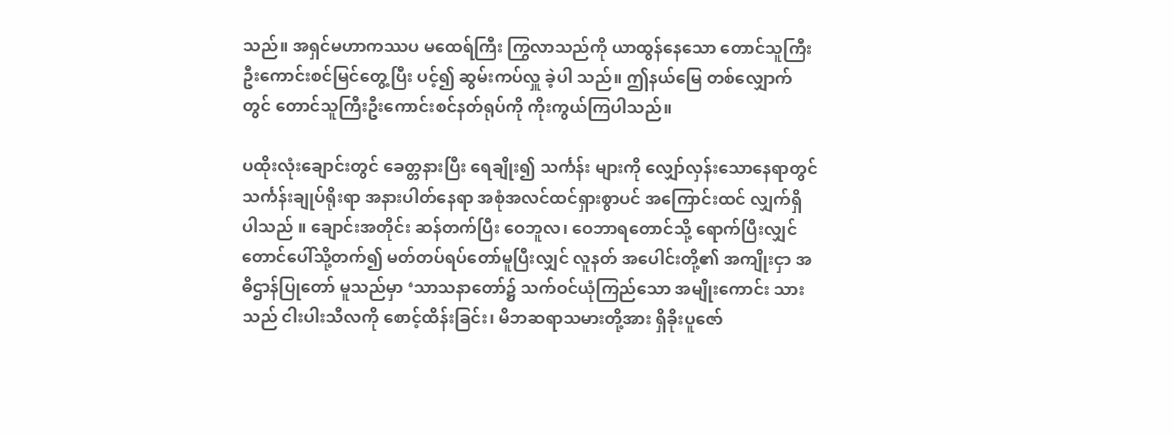သည်။ အရှင်မဟာကဿပ မထေရ်ကြီး ကြွလာသည်ကို ယာထွန်နေသော တောင်သူကြီးဦးကောင်းစင်မြင်တွေ့ပြီး ပင့်၍ ဆွမ်းကပ်လှူ ခဲ့ပါ သည်။ ဤနယ်မြေ တစ်လျှောက်တွင် တောင်သူကြီးဦးကောင်းစင်နတ်ရုပ်ကို ကိုးကွယ်ကြပါသည်။

ပထိုးလုံးချောင်းတွင် ခေတ္တနားပြီး ရေချိုး၍ သင်္ကန်း များကို လျှော်လှန်းသောနေရာတွင် သင်္ကန်းချုပ်ရိုးရာ အနားပါတ်နေရာ အစုံအလင်ထင်ရှားစွာပင် အကြောင်းထင် လျှက်ရှိ ပါသည် ။ ချောင်းအတိုင်း ဆန်တက်ပြီး ဝေဘူလ၊ ဝေဘာရတောင်သို့ ရောက်ပြီးလျှင် တောင်ပေါ်သို့တက်၍ မတ်တပ်ရပ်တော်မူပြီးလျှင် လူနတ် အပေါင်းတို့၏ အကျိုးငှာ အဓိဌာန်ပြုတော် မူသည်မှာ ‘သာသနာတော်၌ သက်ဝင်ယုံကြည်သော အမျိုးကောင်း သားသည် ငါးပါးသီလကို စောင့်ထိန်းခြင်း၊ မိဘဆရာသမားတို့အား ရှိခိုးပူဇော်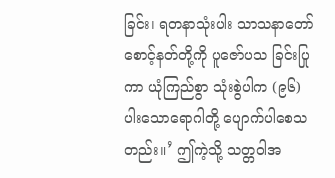ခြင်း၊ ရတနာသုံးပါး သာသနာတော်စောင့်နတ်တို့ကို ပူဇော်ပသ ခြင်းပြုကာ ယုံကြည်စွာ သုံးစွဲပါက (၉၆)ပါးသောရောဂါတို့ ပျောက်ပါစေသတည်း။’ ဤကဲ့သို့ သတ္တဝါအ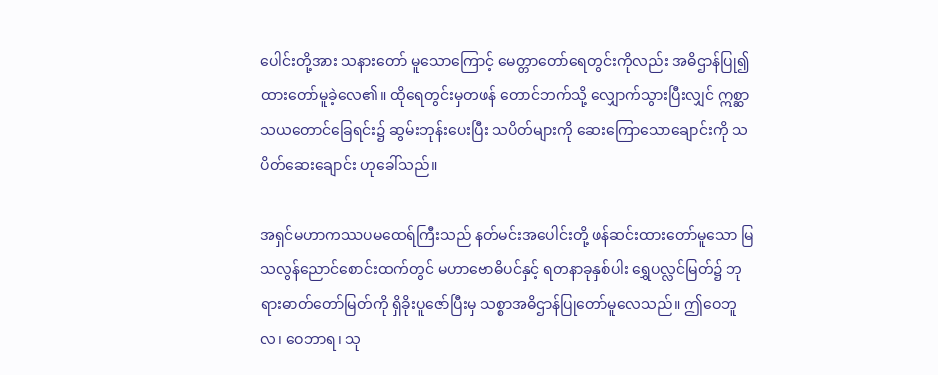ပေါင်းတို့အား သနားတော် မူသောကြောင့် မေတ္တာတော်ရေတွင်းကိုလည်း အဓိဌာန်ပြု၍ ထားတော်မူခဲ့လေ၏။ ထိုရေတွင်းမှတဖန် တောင်ဘက်သို့ လျှောက်သွားပြီးလျှင် ဣစ္ဆာသယတောင်ခြေရင်း၌ ဆွမ်းဘုန်းပေးပြီး သပိတ်များကို ဆေးကြောသောချောင်းကို သပိတ်ဆေးချောင်း ဟုခေါ်သည်။

အရှင်မဟာကဿပမထေရ်ကြီးသည် နတ်မင်းအပေါင်းတို့ ဖန်ဆင်းထားတော်မူသော မြသလွန်ညောင်စောင်းထက်တွင် မဟာဗောဓိပင်နှင့် ရတနာခုနှစ်ပါး ရွှေပလ္လင်မြတ်၌ ဘုရားဓာတ်တော်မြတ်ကို ရှိခိုးပူဇော်ပြီးမှ သစ္စာအဓိဌာန်ပြုတော်မူလေသည်။ ဤဝေဘူလ၊ ဝေဘာရ၊ သု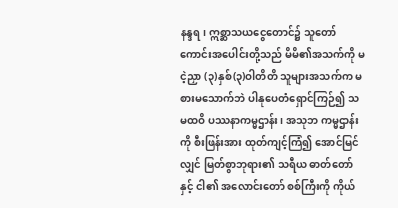နန္ဒရ၊ ဣစ္ဆာသယငွေတောင်၌ သူတော်ကောင်းအပေါင်းတို့သည် မိမိ၏အသက်ကို မငဲ့ညှာ (၃)နှစ်(၃)ဝါတိတိ သူများအသက်က မစားမသောက်ဘဲ ပါနုပေတံရှောင်ကြဉ်၍ သမထဝိ ပဿနာကမ္မဌာန်း၊ အသုဘ ကမ္မဌာန်းကို စီးဖြန်းအား ထုတ်ကျင့်ကြံ၍ အောင်မြင်လျှင် မြတ်စွာဘုရား၏ သရီယ ဓာတ်တော်နှင့် ငါ၏ အလောင်းတော် စစ်ကြီးကို ကိုယ်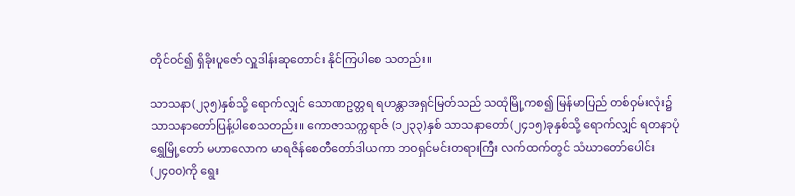တိုင်ဝင်၍ ရှိခိုးပူဇော် လှူဒါန်းဆုတောင်း နိုင်ကြပါစေ သတည်း။

သာသနာ(၂၃၅)နှစ်သို့ ရောက်လျှင် သောဏဥတ္တရ ရဟန္တာအရှင်မြတ်သည် သထုံမြို့ကစ၍ မြန်မာပြည် တစ်ဝှမ်းလုံး၌ သာသနာတော်ပြန့်ပါစေသတည်း။ ကောဇာသက္ကရာဇ် (၁၂၃၃)နှစ် သာသနာတော်(၂၄၁၅)ခုနှစ်သို့ ရောက်လျှင် ရတနာပုံရွှေမြို့တော် မဟာလောက မာရဇိန်စေတီတော်ဒါယကာ ဘဝရှင်မင်းတရားကြီး လက်ထက်တွင် သံဃာတော်ပေါင်း (၂၄၀၀)ကို ရွေး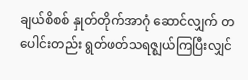ချယ်စိစစ် နှုတ်တိုက်အာဂုံ ဆောင်လျှက် တပေါင်းတည်း ရွတ်ဖတ်သရဇ္ဈယ်ကြပြီးလျှင်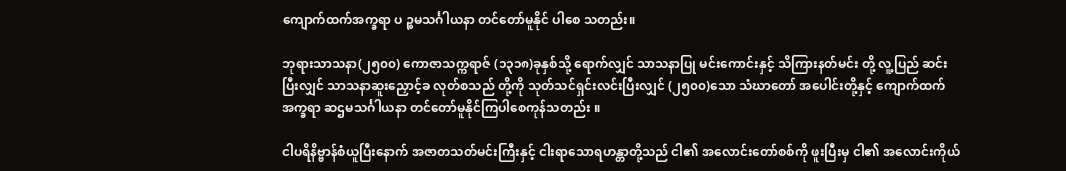ကျောက်ထက်အက္ခရာ ပ ဉ္စမသင်္ဂါယနာ တင်တော်မူနိုင် ပါစေ သတည်း။

ဘုရားသာသနာ(၂၅၀၀) ကောဇာသက္ကရာဇ် (၁၃၁၈)ခုနှစ်သို့ ရောက်လျှင် သာသနာပြု မင်းကောင်းနှင့် သိကြားနတ်မင်း တို့ လူ့ပြည် ဆင်းပြီးလျှင် သာသနာဆူးညှောင့်ခ လုတ်စသည် တို့ကို သုတ်သင်ရှင်းလင်းပြီးလျှင် (၂၅၀၀)သော သံဃာတော် အပေါင်းတို့နှင့် ကျောက်ထက် အက္ခရာ ဆဌမသင်္ဂါယနာ တင်တော်မူနိုင်ကြပါစေကုန်သတည်း ။

ငါပရိနိဗ္ဗာန်စံယူပြီးနောက် အဇာတသတ်မင်းကြီးနှင့် ငါးရာသောရဟန္တာတို့သည် ငါ၏ အလောင်းတော်စစ်ကို ဖူးပြီးမှ ငါ၏ အလောင်းကိုယ်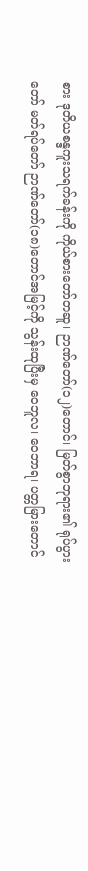စား ဒုတိယစန္ဒကူးသရက်ခန်းကို ကိုယ်စားတော်တဆူ၊ ဉာဏ်တော်(၁၂)တောင်၊ မြတ်စွာဘုရား၏ ရုပ်ပွားတော် မတ်ရပ်တော် ဉာဏ်တော်(၁၈)တောင်အမြင့်ကို သွန်းထုပြီးမှ ဝေဘူလ၊ ဝေဘာရ၊ ပတ္တမြားတောင်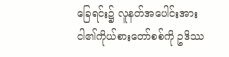ခြေရင်း၌ လူနတ်အပေါင်းအား ငါ၏ကိုယ်စားတော်စစ်ကို ဥဒိဿ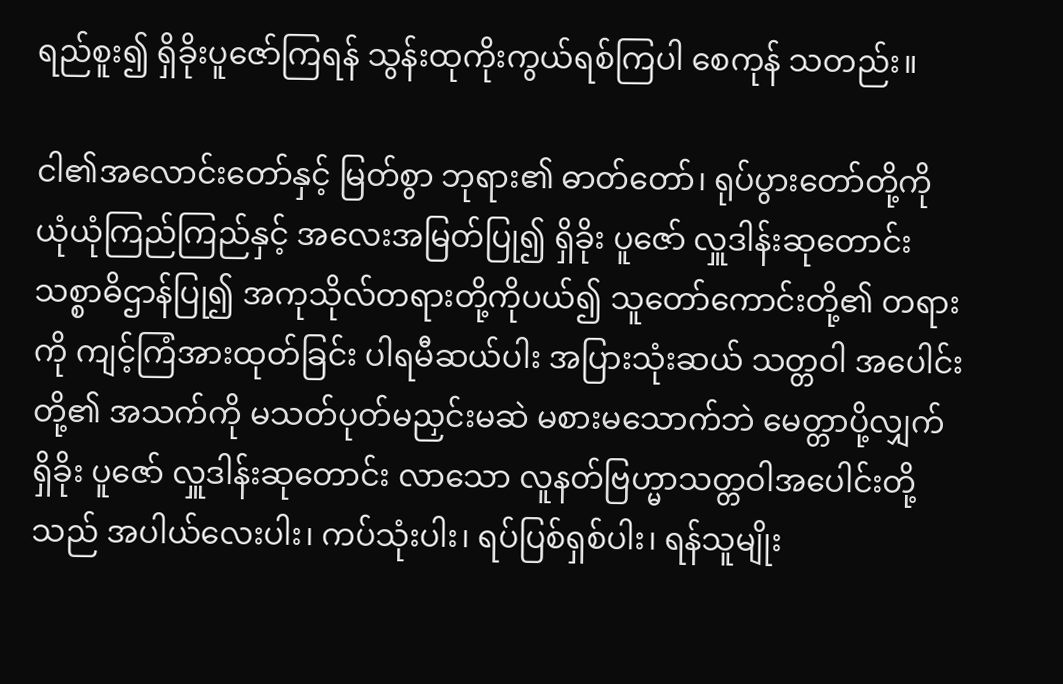ရည်စူး၍ ရှိခိုးပူဇော်ကြရန် သွန်းထုကိုးကွယ်ရစ်ကြပါ စေကုန် သတည်း။

ငါ၏အလောင်းတော်နှင့် မြတ်စွာ ဘုရား၏ ဓာတ်တော်၊ ရုပ်ပွားတော်တို့ကို ယုံယုံကြည်ကြည်နှင့် အလေးအမြတ်ပြု၍ ရှိခိုး ပူဇော် လှူဒါန်းဆုတောင်း သစ္စာဓိဌာန်ပြု၍ အကုသိုလ်တရားတို့ကိုပယ်၍ သူတော်ကောင်းတို့၏ တရားကို ကျင့်ကြံအားထုတ်ခြင်း ပါရမီဆယ်ပါး အပြားသုံးဆယ် သတ္တဝါ အပေါင်းတို့၏ အသက်ကို မသတ်ပုတ်မညှင်းမဆဲ မစားမသောက်ဘဲ မေတ္တာပို့လျှက် ရှိခိုး ပူဇော် လှူဒါန်းဆုတောင်း လာသော လူနတ်ဗြဟ္မာသတ္တဝါအပေါင်းတို့သည် အပါယ်လေးပါး၊ ကပ်သုံးပါး၊ ရပ်ပြစ်ရှစ်ပါး၊ ရန်သူမျိုး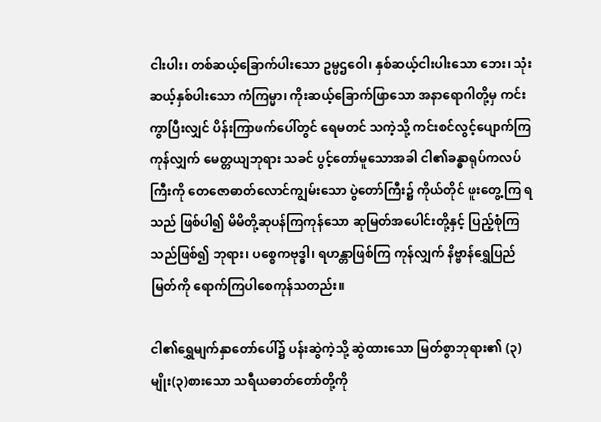ငါးပါး၊ တစ်ဆယ့်ခြောက်ပါးသော ဥမ္ပဌဝေါ၊ နှစ်ဆယ့်ငါးပါးသော ဘေး၊ သုံးဆယ့်နှစ်ပါးသော ကံကြမ္မာ၊ ကိုးဆယ့်ခြောက်ဖြာသော အနာရောဂါတို့မှ ကင်းကွာပြီးလျှင် ပိန်းကြာဖက်ပေါ်တွင် ရေမတင် သကဲ့သို့ ကင်းစင်လွင့်ပျောက်ကြကုန်လျှက် မေတ္တယျဘုရား သခင် ပွင့်တော်မူသောအခါ ငါ၏ခန္ဓာရုပ်ကလပ်ကြီးကို တေဇောဓာတ်လောင်ကျွမ်းသော ပွဲတော်ကြီး၌ ကိုယ်တိုင် ဖူးတွေ့ကြ ရသည် ဖြစ်ပါ၍ မိမိတို့ဆုပန်ကြကုန်သော ဆုမြတ်အပေါင်းတို့နှင့် ပြည့်စုံကြသည်ဖြစ်၍ ဘုရား၊ ပစ္စေကဗုဒ္ဓါ၊ ရဟန္တာဖြစ်ကြ ကုန်လျှက် နိဗ္ဗာန်ရွှေပြည်မြတ်ကို ရောက်ကြပါစေကုန်သတည်း။

ငါ၏ရွှေမျက်နှာတော်ပေါ်၌ ပန်းဆွဲကဲ့သို့ ဆွဲထားသော မြတ်စွာဘုရား၏ (၃)မျိုး(၃)စားသော သရီယဓာတ်တော်တို့ကို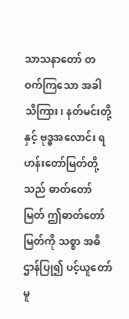သာသနာတော် တဝက်ကြသော အခါ သိကြား၊ နတ်မင်းတို့နှင့် ဗုဒ္ဓအလောင်း ရဟန်းတော်မြတ်တို့သည် ဓာတ်တော်မြတ် ဤဓာတ်တော်မြတ်ကို သစ္စာ အဓိဌာန်ပြု၍ ပင့်ယူတော်မူ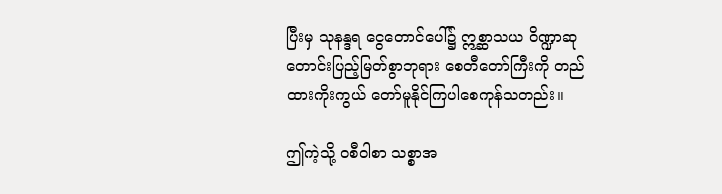ပြီးမှ သုနန္ဒရ ငွေတောင်ပေါ်၌ ဣစ္ဆာသယ ဝိဏ္ဍာဆုတောင်းပြည့်မြတ်စွာဘုရား စေတီတော်ကြီးကို တည်ထားကိုးကွယ် တော်မူနိုင်ကြပါစေကုန်သတည်း။

ဤကဲ့သို့ ဝစီဝါစာ သစ္စာအ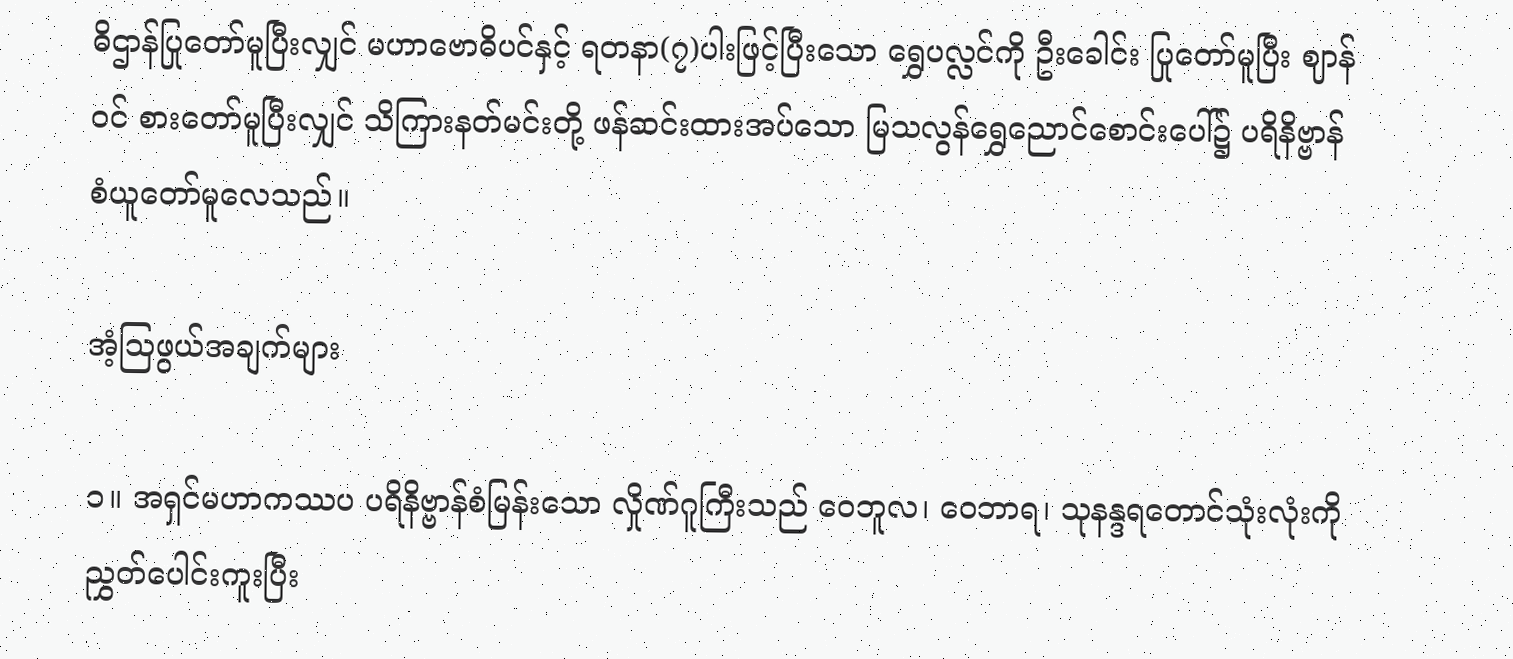ဓိဌာန်ပြုတော်မူပြီးလျှင် မဟာဗောဓိပင်နှင့် ရတနာ(၇)ပါးဖြင့်ပြီးသော ရွှေပလ္လင်ကို ဦးခေါင်း ပြုတော်မူပြီး ဈာန်ဝင် စားတော်မူပြီးလျှင် သိကြားနတ်မင်းတို့ ဖန်ဆင်းထားအပ်သော မြသလွန်ရွှေညောင်စောင်းပေါ်၌ ပရိနိဗ္ဗာန် စံယူတော်မူလေသည်။

အံ့သြဖွယ်အချက်များ

၁။ အရှင်မဟာကဿပ ပရိနိဗ္ဗာန်စံမြန်းသော လှိုဏ်ဂူကြီးသည် ဝေဘူလ၊ ဝေဘာရ၊ သုနန္ဒရတောင်သုံးလုံးကို ညွှတ်ပေါင်းကူးပြီး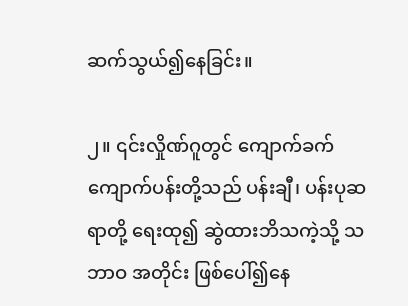ဆက်သွယ်၍နေခြင်း။

၂။ ၎င်းလှိုဏ်ဂူတွင် ကျောက်ခက် ကျောက်ပန်းတို့သည် ပန်းချီ၊ ပန်းပုဆရာတို့ ရေးထု၍ ဆွဲထားဘိသကဲ့သို့ သဘာဝ အတိုင်း ဖြစ်ပေါ်၍နေ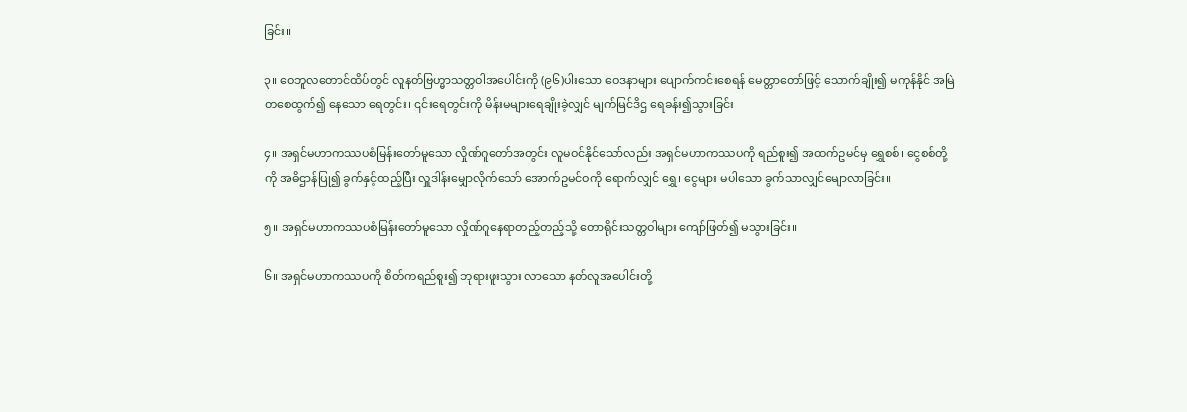ခြင်း။

၃။ ဝေဘူလတောင်ထိပ်တွင် လူနတ်ဗြဟ္မာသတ္တဝါအပေါင်းကို (၉၆)ပါးသော ဝေဒနာများ ပျောက်ကင်းစေရန် မေတ္တာတော်ဖြင့် သောက်ချိုး၍ မကုန်နိုင် အမြဲတစေထွက်၍ နေသော ရေတွင်း၊ ၎င်းရေတွင်းကို မိန်းမများရေချိုးခဲ့လျှင် မျက်မြင်ဒိဌ ရေခန်း၍သွားခြင်း

၄။ အရှင်မဟာကဿပစံမြန်းတော်မူသော လှိုဏ်ဂူတော်အတွင်း လူမဝင်နိုင်သော်လည်း အရှင်မဟာကဿပကို ရည်စူး၍ အထက်ဥမင်မှ ရွှေစစ်၊ ငွေစစ်တို့ကို အဓိဌာန်ပြု၍ ခွက်နှင့်ထည့်ပြီး လှူဒါန်းမျှောလိုက်သော် အောက်ဥမင်ဝကို ရောက်လျှင် ရွှေ၊ ငွေများ မပါသော ခွက်သာလျှင်မျောလာခြင်း။

၅။ အရှင်မဟာကဿပစံမြန်းတော်မူသော လှိုဏ်ဂူနေရာတည့်တည့်သို့ တောရိုင်းသတ္တဝါများ ကျော်ဖြတ်၍ မသွားခြင်း။

၆။ အရှင်မဟာကဿပကို စိတ်ကရည်စူး၍ ဘုရားဖူးသွား လာသော နတ်လူအပေါင်းတို့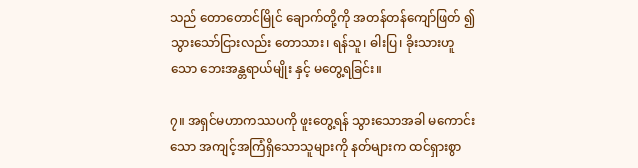သည် တောတောင်မြိုင် ချောက်တို့ကို အတန်တန်ကျော်ဖြတ် ၍ သွားသော်ငြားလည်း တောသား၊ ရန်သူ၊ ဓါးပြ၊ ခိုးသားဟူသော ဘေးအန္တရာယ်မျိုး နှင့် မတွေ့ရခြင်း။

၇။ အရှင်မဟာကဿပကို ဖူးတွေ့ရန် သွားသောအခါ မကောင်းသော အကျင့်အကြံရှိသောသူများကို နတ်များက ထင်ရှားစွာ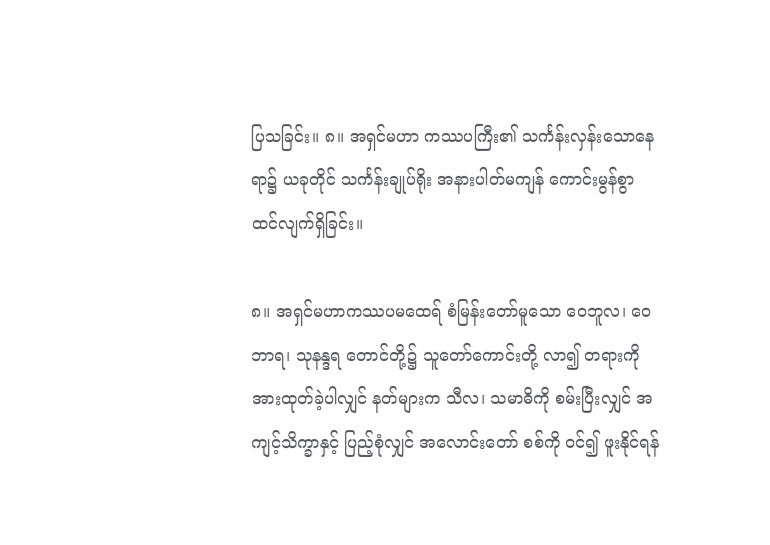ပြသခြင်း။ ၈။ အရှင်မဟာ ကဿပကြီး၏ သင်္ကန်းလှန်းသောနေရာ၌ ယခုတိုင် သင်္ကန်းချုပ်ရိုး အနားပါတ်မကျန် ကောင်းမွန်စွာ ထင်လျက်ရှိခြင်း။

၈။ အရှင်မဟာကဿပမထေရ် စံမြန်းတော်မူသော ဝေဘူလ၊ ဝေဘာရ၊ သုနန္ဒရ တောင်တို့၌ သူတော်ကောင်းတို့ လာ၍ တရားကိုအားထုတ်ခဲ့ပါလျှင် နတ်များက သီလ၊ သမာဓိကို စမ်းပြီးလျှင် အကျင့်သိက္ခာနှင့် ပြည့်စုံလျှင် အလောင်းတော် စစ်ကို ဝင်၍ ဖူးနိုင်ရန်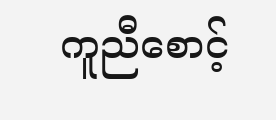ကူညီစောင့်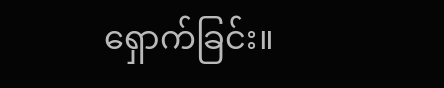ရှောက်ခြင်း။